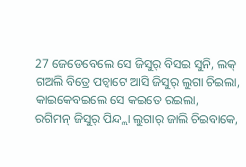27 ଜେଡେବେଲେ ସେ ଜିସୁର୍ ବିସଇ ସୁନି, ଲକ୍ ଗଅଲି ବିତ୍ରେ ପଚ୍ବାଟେ ଆସି ଜିସୁର୍ ଲୁଗା ଚିଇଲା, କାଇକେବଇଲେ ସେ କଇତେ ରଇଲା,
ରଗିମନ୍ ଜିସୁର୍ ପିନ୍ଦ୍ଲା ଲୁଗାର୍ ଜାଲି ଚିଇବାକେ,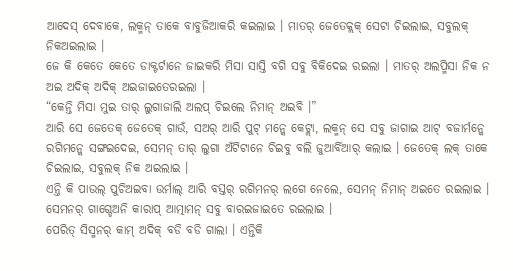ଆଦେସ୍ ଦେବାକେ, ଲକ୍ମନ୍ ତାକେ ବାବୁଜିଆକରି କଇଲାଇ । ମାତର୍ ଜେତେକ୍ଲକ୍ ସେଟା ଚିଇଲାଇ, ସବୁଲକ୍ ନିକଅଇଲାଇ ।
ଜେ କି କେତେ କେତେ ଡାକ୍ଟର୍ଟାନେ ଜାଇକରି ମିସା ସାସ୍ତି ବଗି ସବୁ ବିକିଦେଇ ରଇଲା । ମାତର୍ ଅଲପ୍ମିସା ନିକ ନ ଅଇ ଅଦିକ୍ ଅଦିକ୍ ଅଇଜାଇତେରଇଲା ।
“କେନ୍ତି ମିସା ମୁଇ ତାର୍ ଲୁଗାଜାଲି ଅଲପ୍ ଚିଇଲେ ନିମାନ୍ ଅଇବି ।”
ଆରି ସେ ଜେତେକ୍ ଜେତେକ୍ ଗାଉଁ, ସଅର୍ ଆରି ପୁଟ୍ ମନ୍କେ କେଟ୍ଲା, ଲକ୍ମନ୍ ସେ ସବୁ ଜାଗାଇ ଆଟ୍ ବଜାର୍ମନ୍କେ ରଗିମନ୍କେ ସଙ୍ଗଇଦେଇ, ସେମନ୍ ତାର୍ ଲୁଗା ଅଁଟିଟାନେ ଚିଇବୁ ବଲି ଜୁଆର୍ବିଆର୍ କଲାଇ । ଜେତେକ୍ ଲକ୍ ତାକେ ଚିଇଲାଇ, ସବୁଲକ୍ ନିକ ଅଇଲାଇ ।
ଏନ୍ତି କି ପାଉଲ୍ ପୁଚିଅଇବା ଉର୍ମାଲ୍ ଆରି ବସ୍ତର୍ ରଗିମନର୍ ଲଗେ ନେଲେ, ସେମନ୍ ନିମାନ୍ ଅଇତେ ରଇଲାଇ । ସେମନର୍ ଗାଗ୍ଡେଅନି କାରାପ୍ ଆତ୍ମାମନ୍ ସବୁ ବାରଇଜାଇତେ ରଇଲାଇ ।
ପେରିତ୍ ସିସ୍ମନର୍ କାମ୍ ଅଦିକ୍ ବଡି ବଡି ଗାଲା । ଏନ୍ତିକି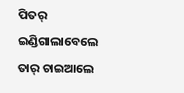ପିତର୍ ଇଣ୍ଡିଗାଲାବେଲେ ତାର୍ ଚାଇଆଲେ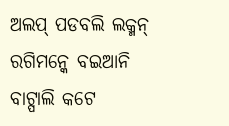ଅଲପ୍ ପଡବଲି ଲକ୍ମନ୍ ରଗିମନ୍କେ ବଇଆନି ବାଟ୍ପାଲି କଟେ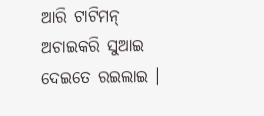ଆରି ଟାଟିମନ୍ ଅଚାଇକରି ସୁଆଇ ଦେଇତେ ରଇଲାଇ ।